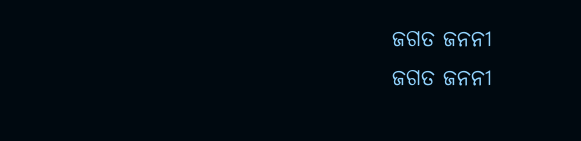ଜଗତ ଜନନୀ
ଜଗତ ଜନନୀ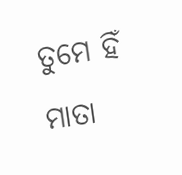ତୁମେ ହିଁ ମାତା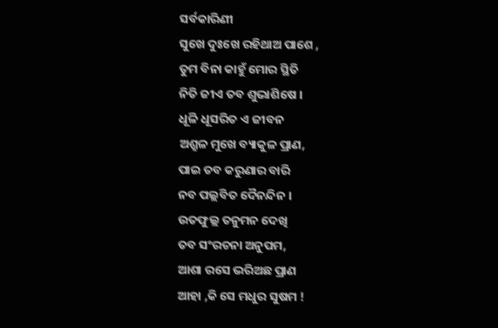ସର୍ବକାରିଣୀ
ସୁଖେ ଦୁଃଖେ ରହିଥାଅ ପାଶେ ,
ତୁମ ବିନା କାହୁଁ ମୋର ସ୍ଥିତି
ନିତି ଜୀଏ ତବ ଶୁଭାଶିଷେ ।
ଧୂଳି ଧୂସରିତ ଏ ଜୀବନ
ଅଶ୍ରୁଳ ମୁଖେ ବ୍ୟାକୁଳ ପ୍ରାଣ,
ପାଇ ତବ କରୁଣାର ବାରି
ନବ ପଲ୍ଲବିତ ଦୈନନ୍ଦିନ ।
ଉତଫୁଲ୍ଲ ତନୁମନ ଦେଖି
ତବ ସଂରଚନା ଅନୁପମ,
ଆଶା ରସେ ଭରିଅଛ ପ୍ରାଣ
ଆହା ,କି ସେ ମଧୁର ସୁଷମ !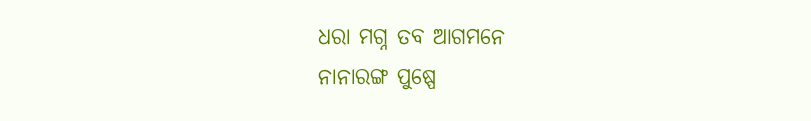ଧରା ମଗ୍ନ ତବ ଆଗମନେ
ନାନାରଙ୍ଗ ପୁଷ୍ପେ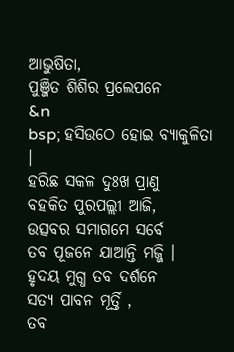ଆଭୁଷିତା,
ପୁଞ୍ଜିତ ଶିଶିର ପ୍ରଲେପନେ
&n
bsp; ହସିଉଠେ ହୋଇ ବ୍ୟାକୁଳିତା ।
ହରିଛ ସକଳ ଦୁଃଖ ପ୍ରାଣୁ
ବହକିତ ପୁରପଲ୍ଲୀ ଆଜି,
ଉତ୍ସବର ସମାଗମେ ସର୍ବେ
ତବ ପୂଜନେ ଯାଆନ୍ତି ମଜ୍ଜି ।
ହୃଦୟ ମୁଗ୍ଧ ତବ ଦର୍ଶନେ
ସତ୍ୟ ପାବନ ମୂର୍ତ୍ତି ,
ତବ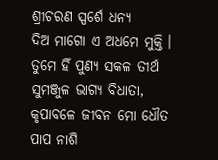ଶ୍ରୀଚରଣ ସ୍ପର୍ଶେ ଧନ୍ୟ
ଦିଅ ମାଗୋ ଏ ଅଧମେ ମୁକ୍ତି ।
ତୁମେ ହିଁ ପୁଣ୍ୟ ସକଳ ତୀର୍ଥ
ସୁମଞ୍ଜୁଳ ଭାଗ୍ୟ ବିଧାତା,
କୃପାବଳେ ଜୀବନ ମୋ ଧୌତ
ପାପ ନାଶି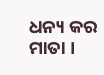ଧନ୍ୟ କର ମାତା ।